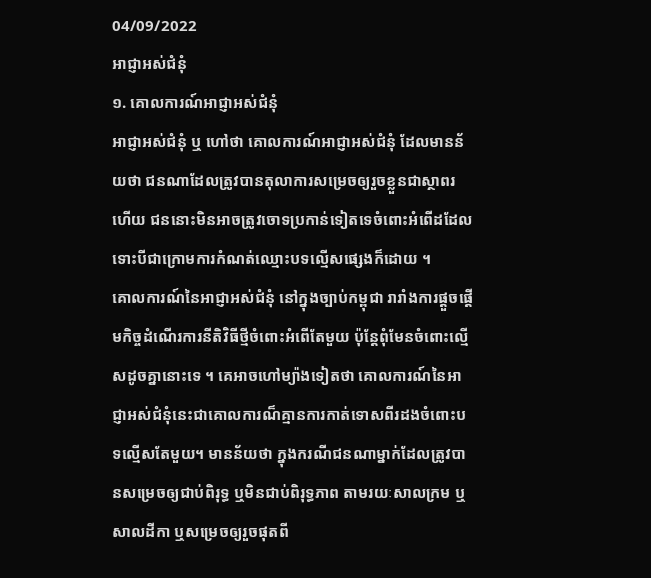04/09/2022
អាជ្ញាអស់ជំនុំ
១. គោលការណ៍អាជ្ញាអស់ជំនុំ
អាជ្ញាអស់ជំនុំ ឬ ហៅថា គោលការណ៍អាជ្ញាអស់ជំនុំ ដែលមានន័យថា ជនណាដែលត្រូវបានតុលាការសម្រេចឲ្យរួចខ្លួនជាស្ថាពរហើយ ជននោះមិនអាចត្រូវចោទប្រកាន់ទៀតទេចំពោះអំពើដដែល ទោះបីជាក្រោមការកំណត់ឈ្មោះបទល្មើសផ្សេងក៏ដោយ ។
គោលការណ៍នៃអាជ្ញាអស់ជំនុំ នៅក្នុងច្បាប់កម្ពុជា រារាំងការផ្តួចផ្តើមកិច្ចដំណើរការនីតិវិធីថ្មីចំពោះអំពើតែមួយ ប៉ុន្តែពុំមែនចំពោះល្មើសដូចគ្នានោះទេ ។ គេអាចហៅម្យ៉ាងទៀតថា គោលការណ៍នៃអាជ្ញាអស់ជំនុំនេះជាគោលការណ៏គ្មានការកាត់ទោសពីរដងចំពោះបទល្មើសតែមួយ។ មានន័យថា ក្នុងករណីជនណាម្នាក់ដែលត្រូវបានសម្រេចឲ្យជាប់ពិរុទ្ធ ឬមិនជាប់ពិរុទ្ធភាព តាមរយៈសាលក្រម ឬសាលដីកា ឬសម្រេចឲ្យរួចផុតពី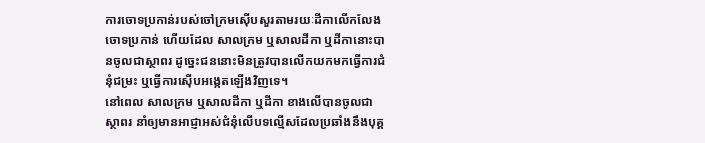ការចោទប្រកាន់របស់ចៅក្រមស៊ើបសួរតាមរយៈដីកាលើកលែងចោទប្រកាន់ ហើយដែល សាលក្រម ឬសាលដីកា ឬដីកានោះបានចូលជាស្ថាពរ ដូច្នេះជននោះមិនត្រូវបានលើកយកមកធ្វើការជំនុំជម្រះ ឬធ្វើការស៊ើបអង្កេតឡើងវិញទេ។
នៅពេល សាលក្រម ឬសាលដីកា ឬដីកា ខាងលើបានចូលជាស្ថាពរ នាំឲ្យមានអាជ្ញាអស់ជំនុំលើបទល្មើសដែលប្រឆាំងនឹងបុគ្គ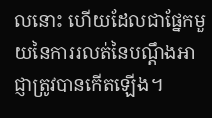លនោះ ហើយដែលជាផ្នែកមួយនៃការរលត់នៃបណ្តឹងអាជ្ញាត្រូវបានកើតឡើង។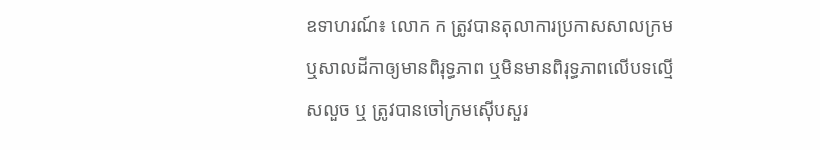ឧទាហរណ៍៖ លោក ក ត្រូវបានតុលាការប្រកាសសាលក្រម ឬសាលដីកាឲ្យមានពិរុទ្ធភាព ឬមិនមានពិរុទ្ធភាពលើបទល្មើសលួច ឬ ត្រូវបានចៅក្រមស៊ើបសួរ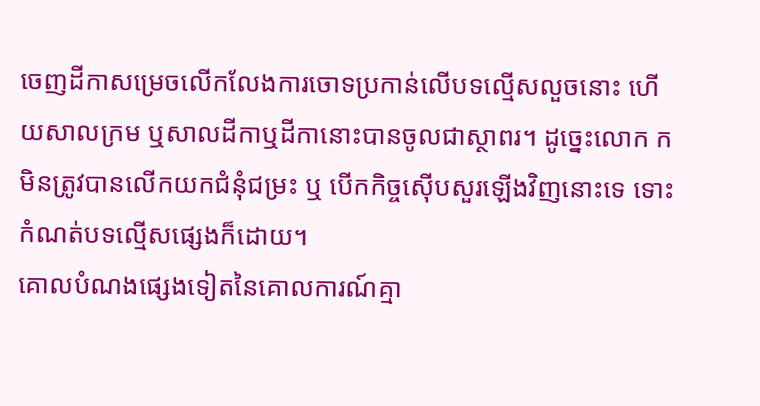ចេញដីកាសម្រេចលើកលែងការចោទប្រកាន់លើបទល្មើសលួចនោះ ហើយសាលក្រម ឬសាលដីកាឬដីកានោះបានចូលជាស្ថាពរ។ ដូច្នេះលោក ក មិនត្រូវបានលើកយកជំនុំជម្រះ ឬ បើកកិច្ចស៊ើបសួរឡើងវិញនោះទេ ទោះកំណត់បទល្មើសផ្សេងក៏ដោយ។
គោលបំណងផ្សេងទៀតនៃគោលការណ៍គ្មា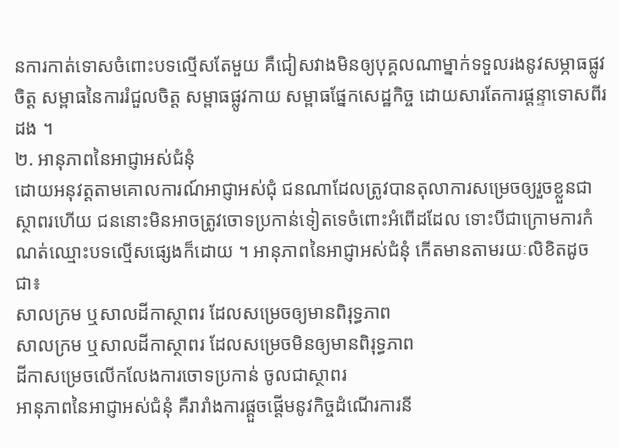នការកាត់ទោសចំពោះបទល្មើសតែមួយ គឺជៀសវាងមិនឲ្យបុគ្គលណាម្នាក់ទទួលរងនូវសម្ភាធផ្លូវចិត្ត សម្ពាធនៃការរំជួលចិត្ត សម្ពាធផ្លូវកាយ សម្ពាធផ្នែកសេដ្ឋកិច្ច ដោយសារតែការផ្តន្ទាទោសពីរដង ។
២. អានុភាពនៃអាជ្ញាអស់ជំនុំ
ដោយអនុវត្តតាមគោលការណ៍អាជ្ញាអស់ជុំ ជនណាដែលត្រូវបានតុលាការសម្រេចឲ្យរួចខ្លួនជាស្ថាពរហើយ ជននោះមិនអាចត្រូវចោទប្រកាន់ទៀតទេចំពោះអំពើដដែល ទោះបីជាក្រោមការកំណត់ឈ្មោះបទល្មើសផ្សេងក៏ដោយ ។ អានុភាពនៃអាជ្ញាអស់ជំនុំ កើតមានតាមរយៈលិខិតដូចជា៖
សាលក្រម ឬសាលដីកាស្ថាពរ ដែលសម្រេចឲ្យមានពិរុទ្ធភាព
សាលក្រម ឬសាលដីកាស្ថាពរ ដែលសម្រេចមិនឲ្យមានពិរុទ្ធភាព
ដីកាសម្រេចលើកលែងការចោទប្រកាន់ ចូលជាស្ថាពរ
អានុភាពនៃអាជ្ញាអស់ជំនុំ គឺរារាំងការផ្តួចផ្តើមនូវកិច្ចដំណើរការនី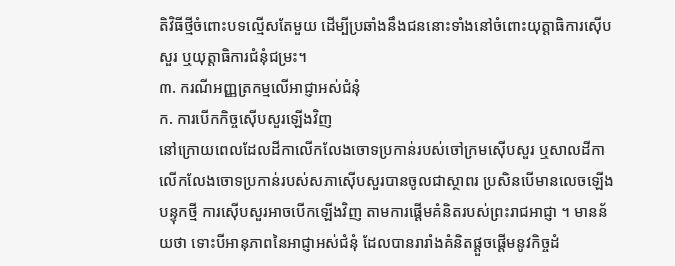តិវិធីថ្មីចំពោះបទល្មើសតែមួយ ដើម្បីប្រឆាំងនឹងជននោះទាំងនៅចំពោះយុត្តាធិការស៊ើបសួរ ឬយុត្តាធិការជំនុំជម្រះ។
៣. ករណីអញ្ញត្រកម្មលើអាជ្ញាអស់ជំនុំ
ក. ការបើកកិច្ចស៊ើបសួរឡើងវិញ
នៅក្រោយពេលដែលដីកាលើកលែងចោទប្រកាន់របស់ចៅក្រមស៊ើបសួរ ឬសាលដីកាលើកលែងចោទប្រកាន់របស់សភាស៊ើបសួរបានចូលជាស្ថាពរ ប្រសិនបើមានលេចឡើងបន្ទុកថ្មី ការស៊ើបសួរអាចបើកឡើងវិញ តាមការផ្តើមគំនិតរបស់ព្រះរាជអាជ្ញា ។ មានន័យថា ទោះបីអានុភាពនៃអាជ្ញាអស់ជំនុំ ដែលបានរារាំងគំនិតផ្តួចផ្តើមនូវកិច្ចដំ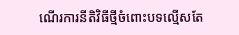ណើរការនីតិវិធីថ្មីចំពោះបទល្មើសតែ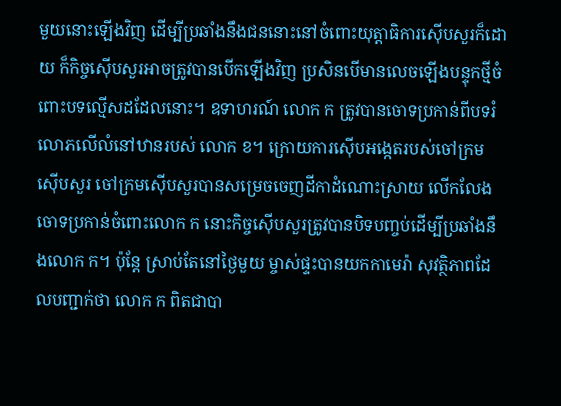មួយនោះឡើងវិញ ដើម្បីប្រឆាំងនឹងជននោះនៅចំពោះយុត្តាធិការស៊ើបសួរក៏ដោយ ក៏កិច្ចស៊ើបសួរអាចត្រូវបានបើកឡើងវិញ ប្រសិនបើមានលេចឡើងបន្ទុកថ្មីចំពោះបទល្មើសដដែលនោះ។ ឧទាហរណ៍ លោក ក ត្រូវបានចោទប្រកាន់ពីបទរំលោភលើលំនៅឋានរបស់ លោក ខ។ ក្រោយការស៊ើបអង្កេតរបស់ចៅក្រមស៊ើបសួរ ចៅក្រមស៊ើបសួរបានសម្រេចចេញដីកាដំណោះស្រាយ លើកលែងចោទប្រកាន់ចំពោះលោក ក នោះកិច្ចស៊ើបសួរត្រូវបានបិទបញ្ចប់ដើម្បីប្រឆាំងនឹងលោក ក។ ប៉ុន្តែ ស្រាប់តែនៅថ្ងៃមួយ ម្ចាស់ផ្ទះបានយកកាមេរ៉ា សុវត្ថិភាពដែលបញ្ជាក់ថា លោក ក ពិតជាបា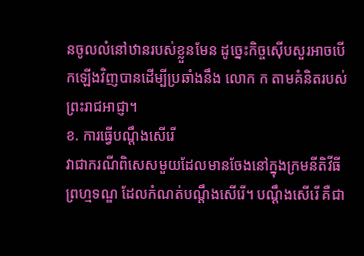នចូលលំនៅឋានរបស់ខ្លួនមែន ដូច្នេះកិច្ចស៊ើបសួរអាចបើកឡើងវិញបានដើម្បីប្រឆាំងនឹង លោក ក តាមគំនិតរបស់ព្រះរាជអាជ្ញា។
ខ. ការធ្វើបណ្តឹងសើរើ
វាជាករណីពិសេសមួយដែលមានចែងនៅក្នុងក្រមនីតិវីធីព្រហ្មទណ្ឌ ដែលកំណត់បណ្តឹងសើរើ។ បណ្តឹងសើរើ គឺជា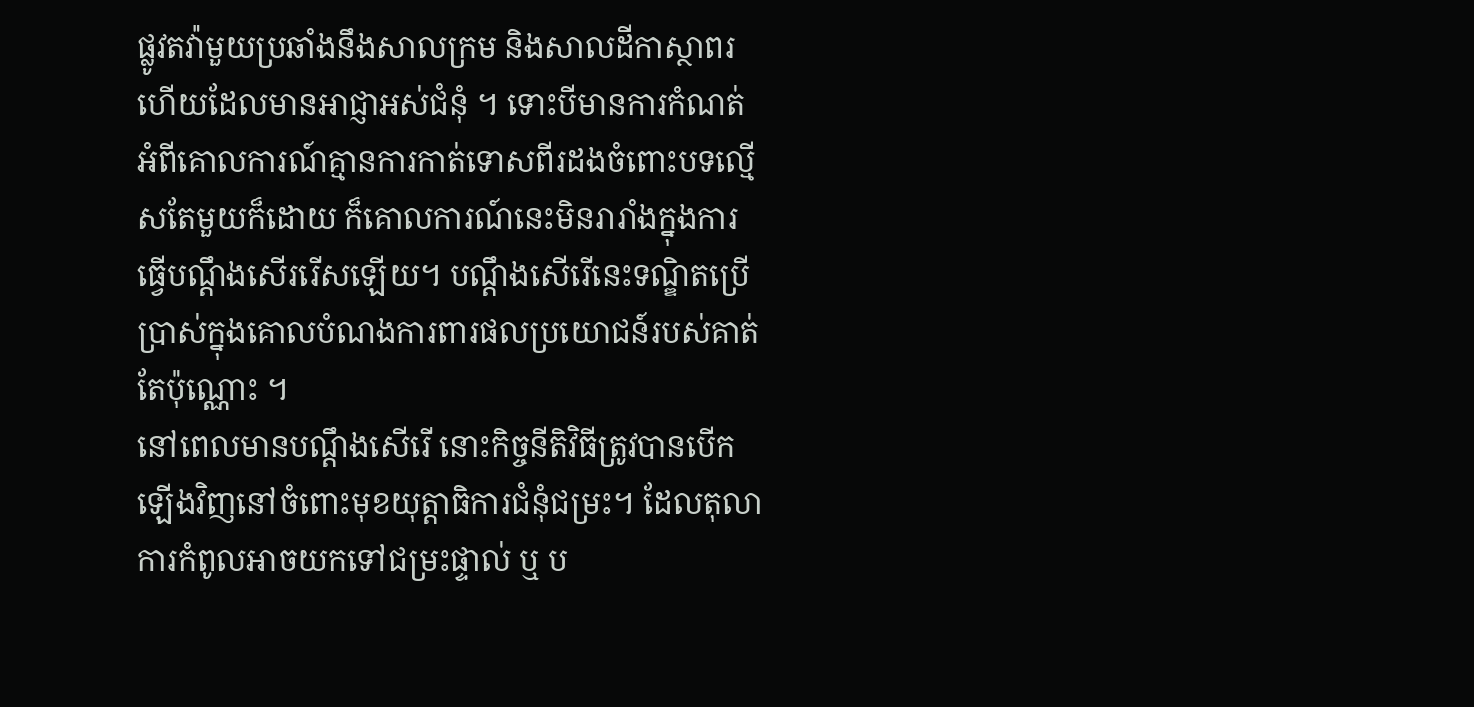ផ្លូវតវ៉ាមួយប្រឆាំងនឹងសាលក្រម និងសាលដីកាស្ថាពរ ហើយដែលមានអាជ្ញាអស់ជំនុំ ។ ទោះបីមានការកំណត់អំពីគោលការណ៍គ្មានការកាត់ទោសពីរដងចំពោះបទល្មើសតែមួយក៏ដោយ ក៏គោលការណ៍នេះមិនរារាំងក្នុងការធ្វើបណ្តឹងសើររើសឡើយ។ បណ្តឹងសើរើនេះទណ្ឌិតប្រើប្រាស់ក្នុងគោលបំណងការពារផលប្រយោជន៍របស់គាត់តែប៉ុណ្ណោះ ។
នៅពេលមានបណ្តឹងសើរើ នោះកិច្ចនីតិវិធីត្រូវបានបើកឡើងវិញនៅចំពោះមុខយុត្តាធិការជំនុំជម្រះ។ ដែលតុលាការកំពូលអាចយកទៅជម្រះផ្ទាល់ ឬ ប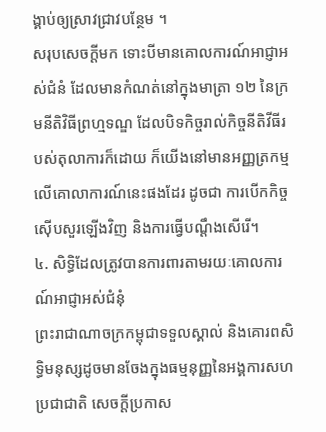ង្គាប់ឲ្យស្រាវជ្រាវបន្ថែម ។
សរុបសេចក្តីមក ទោះបីមានគោលការណ៍អាជ្ញាអស់ជំនំ ដែលមានកំណត់នៅក្នុងមាត្រា ១២ នៃក្រមនីតិវិធីព្រហ្មទណ្ឌ ដែលបិទកិច្ចរាល់កិច្ចនីតិវីធីរបស់តុលាការក៏ដោយ ក៏យើងនៅមានអញ្ញត្រកម្មលើគោលាការណ៍នេះផងដែរ ដូចជា ការបើកកិច្ចស៊ើបសួរឡើងវិញ និងការធ្វើបណ្តឹងសើរើ។
៤. សិទ្ធិដែលត្រូវបានការពារតាមរយៈគោលការណ៍អាជ្ញាអស់ជំនុំ
ព្រះរាជាណាចក្រកម្ពុជាទទួលស្គាល់ និងគោរពសិទ្ធិមនុស្សដូចមានចែងក្នុងធម្មនុញ្ញនៃអង្គការសហប្រជាជាតិ សេចក្តីប្រកាស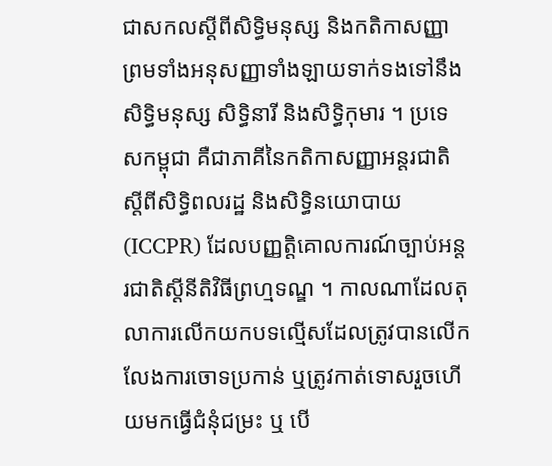ជាសកលស្តីពីសិទ្ធិមនុស្ស និងកតិកាសញ្ញា ព្រមទាំងអនុសញ្ញាទាំងឡាយទាក់ទងទៅនឹងសិទ្ធិមនុស្ស សិទ្ធិនារី និងសិទ្ធិកុមារ ។ ប្រទេសកម្ពុជា គឺជាភាគីនៃកតិកាសញ្ញាអន្តរជាតិស្តីពីសិទ្ធិពលរដ្ឋ និងសិទ្ធិនយោបាយ (ICCPR) ដែលបញ្ញតិ្តគោលការណ៍ច្បាប់អន្តរជាតិស្តីនីតិវិធីព្រហ្មទណ្ឌ ។ កាលណាដែលតុលាការលើកយកបទល្មើសដែលត្រូវបានលើកលែងការចោទប្រកាន់ ឬត្រូវកាត់ទោសរួចហើយមកធ្វើជំនុំជម្រះ ឬ បើ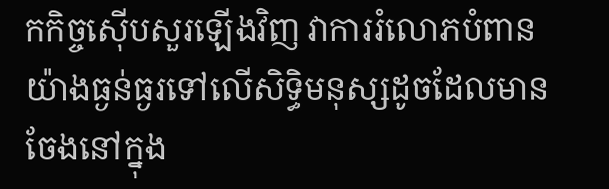កកិច្ចស៊ើបសួរឡើងវិញ វាការរំលោភបំពានយ៉ាងធ្ងន់ធ្ងរទៅលើសិទ្ធិមនុស្សដូចដែលមានចែងនៅក្នុង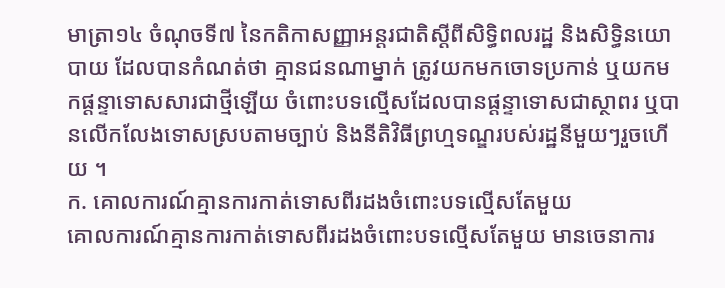មាត្រា១៤ ចំណុចទី៧ នៃកតិកាសញ្ញាអន្តរជាតិស្តីពីសិទ្ធិពលរដ្ឋ និងសិទ្ធិនយោបាយ ដែលបានកំណត់ថា គ្មានជនណាម្នាក់ ត្រូវយកមកចោទប្រកាន់ ឬយកមកផ្តន្ទាទោសសារជាថ្មីឡើយ ចំពោះបទល្មើសដែលបានផ្តន្ទាទោសជាស្ថាពរ ឬបានលើកលែងទោសស្របតាមច្បាប់ និងនីតិវិធីព្រហ្មទណ្ឌរបស់រដ្ឋនីមួយៗរួចហើយ ។
ក. គោលការណ៍គ្មានការកាត់ទោសពីរដងចំពោះបទល្មើសតែមួយ
គោលការណ៍គ្មានការកាត់ទោសពីរដងចំពោះបទល្មើសតែមួយ មានចេនាការ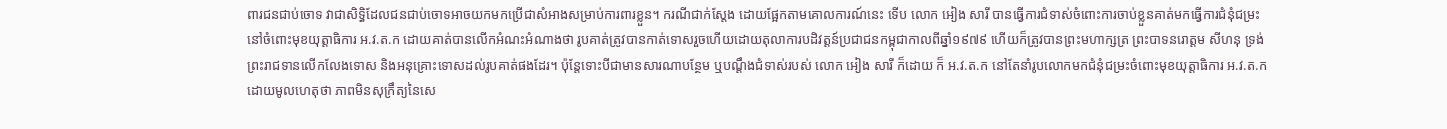ពារជនជាប់ចោទ វាជាសិទ្ធិដែលជនជាប់ចោទអាចយកមកប្រើជាសំអាងសម្រាប់ការពារខ្លួន។ ករណីជាក់ស្តែង ដោយផ្អែកតាមគោលការណ៍នេះ ទើប លោក អៀង សារី បានធ្វើការជំទាស់ចំពោះការចាប់ខ្លួនគាត់មកធ្វើការជំនុំជម្រះនៅចំពោះមុខយុត្តាធិការ អ.វ.ត.ក ដោយគាត់បានលើកអំណះអំណាងថា រូបគាត់ត្រូវបានកាត់ទោសរួចហើយដោយតុលាការបដិវត្តន៍ប្រជាជនកម្ពុជាកាលពីឆ្នាំ១៩៧៩ ហើយក៏ត្រូវបានព្រះមហាក្សត្រ ព្រះបាទនរោត្តម សីហនុ ទ្រង់ព្រះរាជទានលើកលែងទោស និងអនុគ្រោះទោសដល់រូបគាត់ផងដែរ។ ប៉ុន្តែទោះបីជាមានសារណាបន្ថែម ឬបណ្តឹងជំទាស់របស់ លោក អៀង សារី ក៏ដោយ ក៏ អ.វ.ត.ក នៅតែនាំរូបលោកមកជំនុំជម្រះចំពោះមុខយុត្តាធិការ អ.វ.ត.ក ដោយមូលហេតុថា ភាពមិនសុក្រឹត្យនៃសេ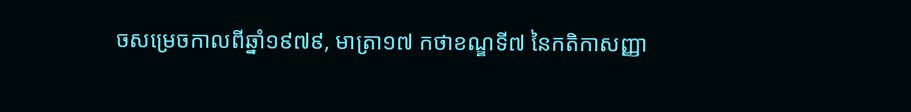ចសម្រេចកាលពីឆ្នាំ១៩៧៩, មាត្រា១៧ កថាខណ្ឌទី៧ នៃកតិកាសញ្ញា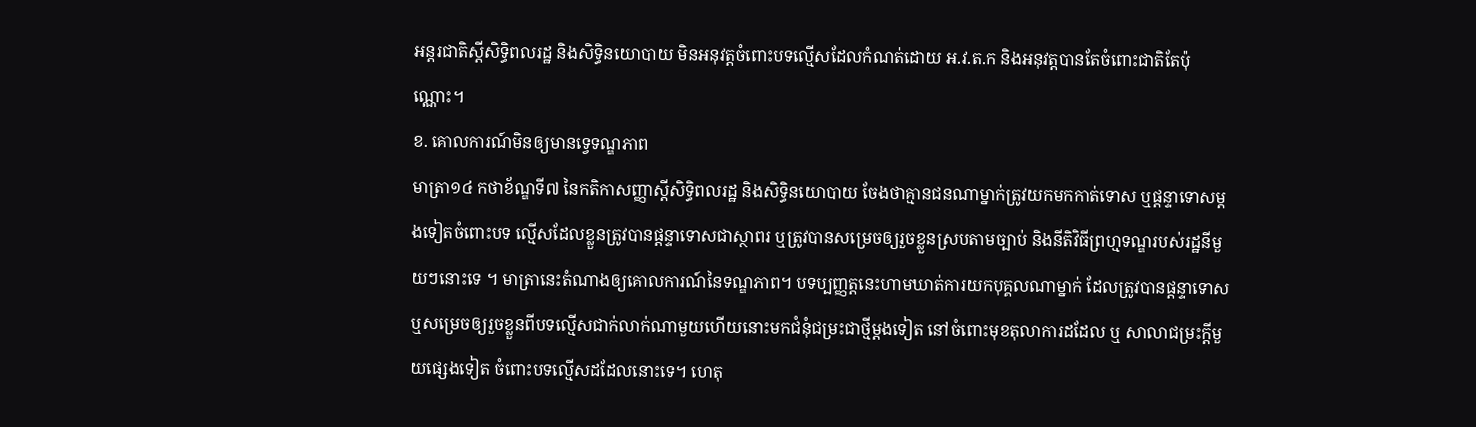អន្តរជាតិស្តីសិទ្ធិពលរដ្ឋ និងសិទ្ធិនយោបាយ មិនអនុវត្តចំពោះបទល្មើសដែលកំណត់ដោយ អ.វ.ត.ក និងអនុវត្តបានតែចំពោះជាតិតែប៉ុណ្ណោះ។
ខ. គោលការណ៍មិនឲ្យមានទ្វេទណ្ឌភាព
មាត្រា១៤ កថាខ័ណ្ឌទី៧ នៃកតិកាសញ្ញាស្តីសិទ្ធិពលរដ្ឋ និងសិទ្ធិនយោបាយ ចែងថាគ្មានជនណាម្នាក់ត្រូវយកមកកាត់ទោស ឬផ្តន្ទាទោសម្តងទៀតចំពោះបទ ល្មើសដែលខ្លួនត្រូវបានផ្តន្ទាទោសជាស្ថាពរ ឬត្រូវបានសម្រេចឲ្យរួចខ្លួនស្របតាមច្បាប់ និងនីតិវិធីព្រហ្មទណ្ឌរបស់រដ្ឋនីមួយៗនោះទេ ។ មាត្រានេះតំណាងឲ្យគោលការណ៍នៃទណ្ឌភាព។ បទប្បញ្ញត្តនេះហាមឃាត់ការយកបុគ្គលណាម្នាក់ ដែលត្រូវបានផ្តន្ទាទោស ឬសម្រេចឲ្យរួចខ្លួនពីបទល្មើសជាក់លាក់ណាមួយហើយនោះមកជំនុំជម្រះជាថ្មីម្តងទៀត នៅចំពោះមុខតុលាការដដែល ឬ សាលាជម្រះក្តីមួយផ្សេងទៀត ចំពោះបទល្មើសដដែលនោះទេ។ ហេតុ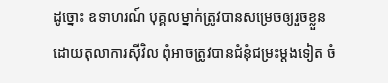ដូច្នោះ ឧទាហរណ៍ បុគ្គលម្នាក់ត្រូវបានសម្រេចឲ្យរួចខ្លួនដោយតុលាការស៊ីវិល ពុំអាចត្រូវបានជំនុំជម្រះម្តងទៀត ចំ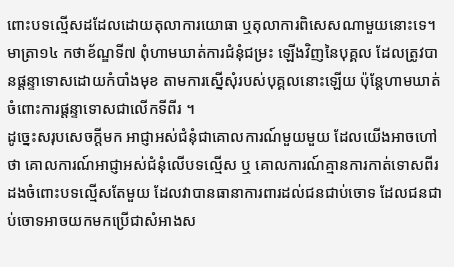ពោះបទល្មើសដដែលដោយតុលាការយោធា ឬតុលាការពិសេសណាមួយនោះទេ។ មាត្រា១៤ កថាខ័ណ្ឌទី៧ ពុំហាមឃាត់ការជំនុំជម្រះ ឡើងវិញនៃបុគ្គល ដែលត្រូវបានផ្តន្ទាទោសដោយកំបាំងមុខ តាមការស្នើសុំរបស់បុគ្គលនោះឡើយ ប៉ុន្តែហាមឃាត់ចំពោះការផ្តន្ទាទោសជាលើកទីពីរ ។
ដូច្នេះសរុបសេចក្តីមក អាជ្ញាអស់ជំនុំជាគោលការណ៍មួយមួយ ដែលយើងអាចហៅថា គោលការណ៍អាជ្ញាអស់ជំនុំលើបទល្មើស ឬ គោលការណ៍គ្មានការកាត់ទោសពីរដងចំពោះបទល្មើសតែមួយ ដែលវាបានធានាការពារដល់ជនជាប់ចោទ ដែលជនជាប់ចោទអាចយកមកប្រើជាសំអាងស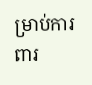ម្រាប់ការពារ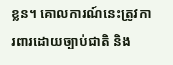ខ្លន។ គោលការណ៍នេះត្រូវការពារដោយច្បាប់ជាតិ និង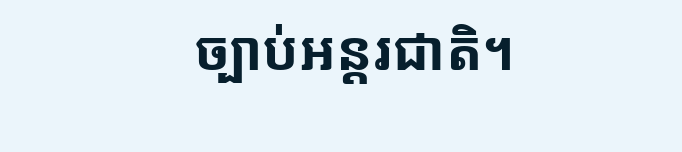ច្បាប់អន្តរជាតិ។